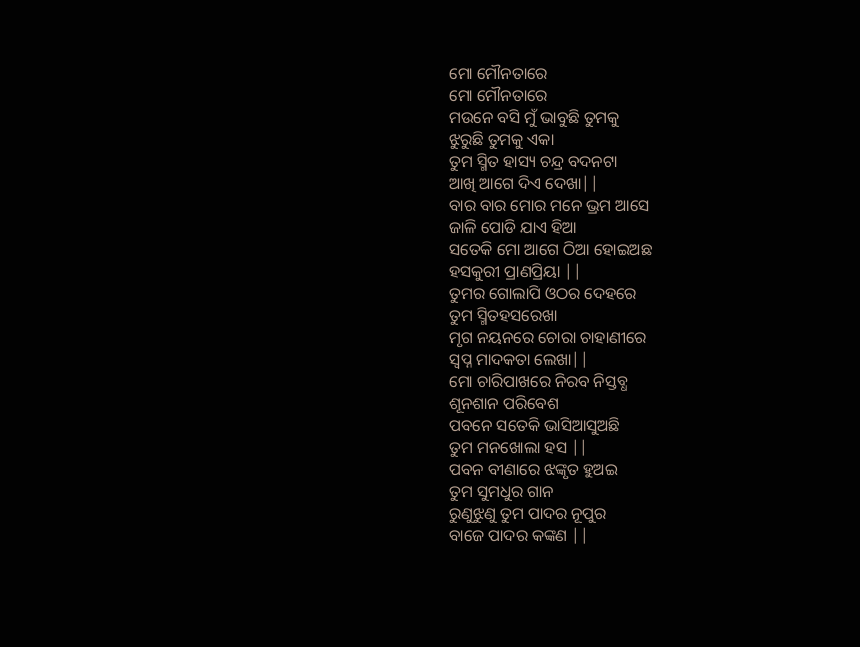ମୋ ମୌନତାରେ
ମୋ ମୌନତାରେ
ମଉନେ ବସି ମୁଁ ଭାବୁଛି ତୁମକୁ
ଝୁରୁଛି ତୁମକୁ ଏକା
ତୁମ ସ୍ମିତ ହାସ୍ୟ ଚନ୍ଦ୍ର ବଦନଟା
ଆଖି ଆଗେ ଦିଏ ଦେଖା||
ବାର ବାର ମୋର ମନେ ଭ୍ରମ ଆସେ
ଜାଳି ପୋଡି ଯାଏ ହିଆ
ସତେକି ମୋ ଆଗେ ଠିଆ ହୋଇଅଛ
ହସକୁରୀ ପ୍ରାଣପ୍ରିୟା ||
ତୁମର ଗୋଲାପି ଓଠର ଦେହରେ
ତୁମ ସ୍ମିତହସରେଖା
ମୃଗ ନୟନରେ ଚୋରା ଚାହାଣୀରେ
ସ୍ବପ୍ନ ମାଦକତା ଲେଖା||
ମୋ ଚାରିପାଖରେ ନିରବ ନିସ୍ତବ୍ଧ
ଶୂନଶାନ ପରିବେଶ
ପବନେ ସତେକି ଭାସିଆସୁଅଛି
ତୁମ ମନଖୋଲା ହସ ||
ପବନ ବୀଣାରେ ଝଙ୍କୃତ ହୁଅଇ
ତୁମ ସୁମଧୁର ଗାନ
ରୁଣୁଝୁଣୁ ତୁମ ପାଦର ନୂପୁର
ବାଜେ ପାଦର କଙ୍କଣ ||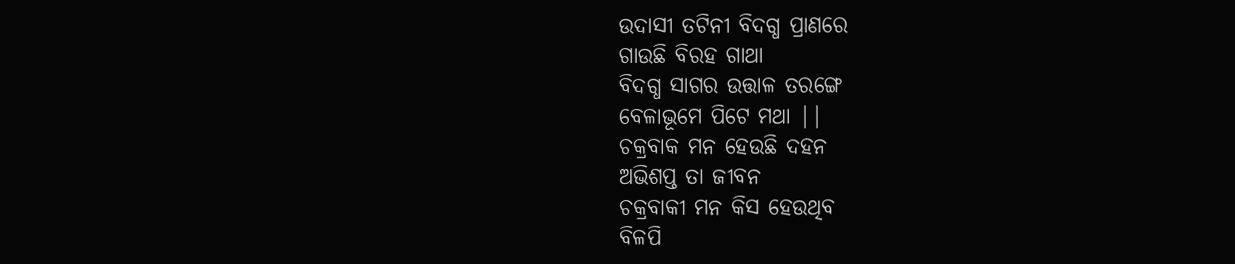ଉଦାସୀ ତଟିନୀ ବିଦଗ୍ଧ ପ୍ରାଣରେ
ଗାଉଛି ବିରହ ଗାଥା
ବିଦଗ୍ଧ ସାଗର ଉତ୍ତାଳ ତରଙ୍ଗେ
ବେଳାଭୂମେ ପିଟେ ମଥା ||
ଚକ୍ରବାକ ମନ ହେଉଛି ଦହନ
ଅଭିଶପ୍ତ ତା ଜୀବନ
ଚକ୍ରବାକୀ ମନ କିସ ହେଉଥିବ
ବିଳପି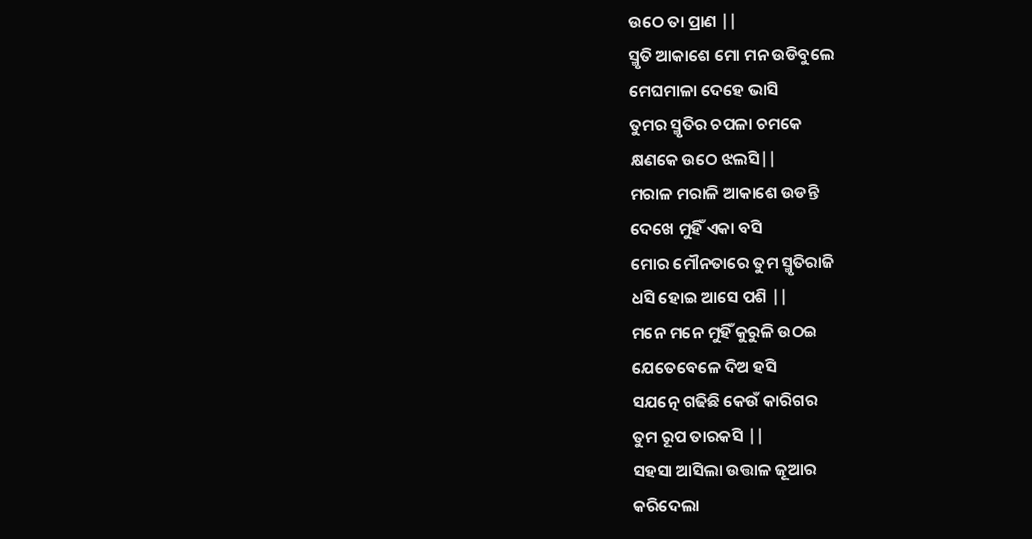ଉଠେ ତା ପ୍ରାଣ ||
ସ୍ମୃତି ଆକାଶେ ମୋ ମନ ଉଡିବୁଲେ
ମେଘମାଳା ଦେହେ ଭାସି
ତୁମର ସ୍ମୃତିର ଚପଳା ଚମକେ
କ୍ଷଣକେ ଉଠେ ଝଲସି||
ମରାଳ ମରାଳି ଆକାଶେ ଉଡନ୍ତି
ଦେଖେ ମୁହିଁ ଏକା ବସି
ମୋର ମୌନତାରେ ତୁମ ସ୍ମୃତିରାଜି
ଧସି ହୋଇ ଆସେ ପଶି ||
ମନେ ମନେ ମୁହିଁ କୁରୁଳି ଉଠଇ
ଯେତେବେଳେ ଦିଅ ହସି
ସଯତ୍ନେ ଗଢିଛି କେଉଁ କାରିଗର
ତୁମ ରୂପ ତାରକସି ||
ସହସା ଆସିଲା ଉତ୍ତାଳ ଜୂଆର
କରିଦେଲା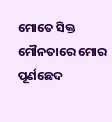ମୋତେ ସିକ୍ତ
ମୌନତାରେ ମୋର ପୂର୍ଣଛେଦ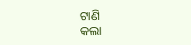ଟାଣି
କଲା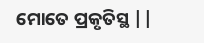ମୋତେ ପ୍ରକୃତିସ୍ଥ ||